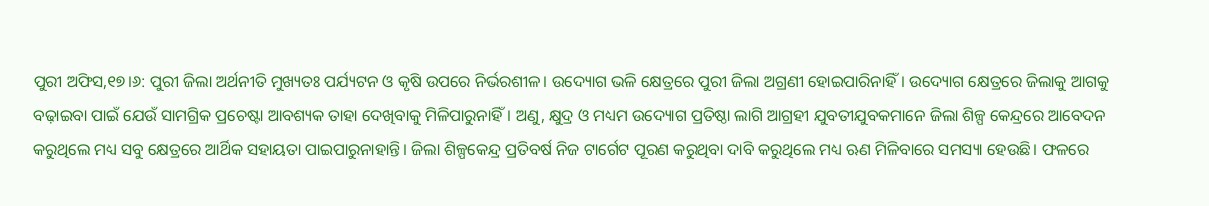ପୁରୀ ଅଫିସ,୧୭।୬: ପୁରୀ ଜିଲା ଅର୍ଥନୀତି ମୁଖ୍ୟତଃ ପର୍ଯ୍ୟଟନ ଓ କୃଷି ଉପରେ ନିର୍ଭରଶୀଳ। ଉଦ୍ୟୋଗ ଭଳି କ୍ଷେତ୍ରରେ ପୁରୀ ଜିଲା ଅଗ୍ରଣୀ ହୋଇପାରିନାହିଁ। ଉଦ୍ୟୋଗ କ୍ଷେତ୍ରରେ ଜିଲାକୁ ଆଗକୁ ବଢ଼ାଇବା ପାଇଁ ଯେଉଁ ସାମଗ୍ରିକ ପ୍ରଚେଷ୍ଟା ଆବଶ୍ୟକ ତାହା ଦେଖିବାକୁ ମିଳିପାରୁନାହିଁ। ଅଣୁ, କ୍ଷୁଦ୍ର ଓ ମଧ୍ୟମ ଉଦ୍ୟୋଗ ପ୍ରତିଷ୍ଠା ଲାଗି ଆଗ୍ରହୀ ଯୁବତୀଯୁବକମାନେ ଜିଲା ଶିଳ୍ପ କେନ୍ଦ୍ରରେ ଆବେଦନ କରୁଥିଲେ ମଧ୍ୟ ସବୁ କ୍ଷେତ୍ରରେ ଆର୍ଥିକ ସହାୟତା ପାଇପାରୁନାହାନ୍ତି। ଜିଲା ଶିଳ୍ପକେନ୍ଦ୍ର ପ୍ରତିବର୍ଷ ନିଜ ଟାର୍ଗେଟ ପୂରଣ କରୁଥିବା ଦାବି କରୁଥିଲେ ମଧ୍ୟ ଋଣ ମିଳିବାରେ ସମସ୍ୟା ହେଉଛି। ଫଳରେ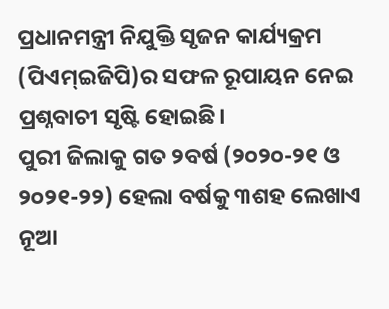ପ୍ରଧାନମନ୍ତ୍ରୀ ନିଯୁକ୍ତି ସୃଜନ କାର୍ଯ୍ୟକ୍ରମ (ପିଏମ୍ଇଜିପି)ର ସଫଳ ରୂପାୟନ ନେଇ ପ୍ରଶ୍ନବାଚୀ ସୃଷ୍ଟି ହୋଇଛି।
ପୁରୀ ଜିଲାକୁ ଗତ ୨ବର୍ଷ (୨୦୨୦-୨୧ ଓ ୨୦୨୧-୨୨) ହେଲା ବର୍ଷକୁ ୩ଶହ ଲେଖାଏ ନୂଆ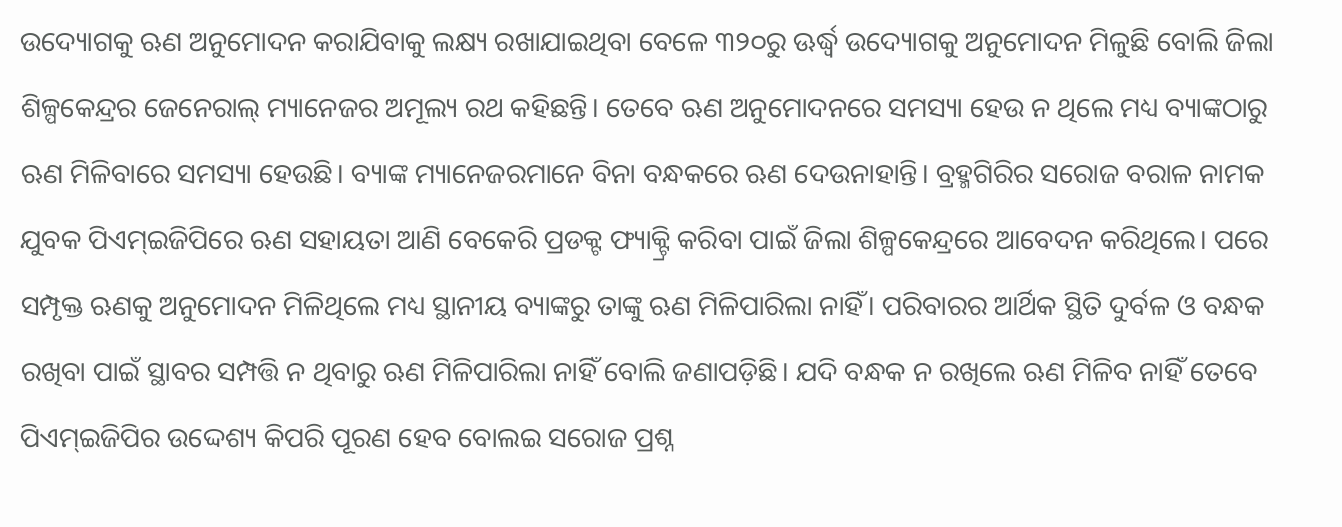ଉଦ୍ୟୋଗକୁ ଋଣ ଅନୁମୋଦନ କରାଯିବାକୁ ଲକ୍ଷ୍ୟ ରଖାଯାଇଥିବା ବେଳେ ୩୨୦ରୁ ଊର୍ଦ୍ଧ୍ୱ ଉଦ୍ୟୋଗକୁ ଅନୁମୋଦନ ମିଳୁଛି ବୋଲି ଜିଲା ଶିଳ୍ପକେନ୍ଦ୍ରର ଜେନେରାଲ୍ ମ୍ୟାନେଜର ଅମୂଲ୍ୟ ରଥ କହିଛନ୍ତି। ତେବେ ଋଣ ଅନୁମୋଦନରେ ସମସ୍ୟା ହେଉ ନ ଥିଲେ ମଧ୍ୟ ବ୍ୟାଙ୍କଠାରୁ ଋଣ ମିଳିବାରେ ସମସ୍ୟା ହେଉଛି। ବ୍ୟାଙ୍କ ମ୍ୟାନେଜରମାନେ ବିନା ବନ୍ଧକରେ ଋଣ ଦେଉନାହାନ୍ତି। ବ୍ରହ୍ମଗିରିର ସରୋଜ ବରାଳ ନାମକ ଯୁବକ ପିଏମ୍ଇଜିପିରେ ଋଣ ସହାୟତା ଆଣି ବେକେରି ପ୍ରଡକ୍ଟ ଫ୍ୟାକ୍ଟ୍ରି କରିବା ପାଇଁ ଜିଲା ଶିଳ୍ପକେନ୍ଦ୍ରରେ ଆବେଦନ କରିଥିଲେ। ପରେ ସମ୍ପୃକ୍ତ ଋଣକୁ ଅନୁମୋଦନ ମିଳିଥିଲେ ମଧ୍ୟ ସ୍ଥାନୀୟ ବ୍ୟାଙ୍କରୁ ତାଙ୍କୁ ଋଣ ମିଳିପାରିଲା ନାହିଁ। ପରିବାରର ଆର୍ଥିକ ସ୍ଥିତି ଦୁର୍ବଳ ଓ ବନ୍ଧକ ରଖିବା ପାଇଁ ସ୍ଥାବର ସମ୍ପତ୍ତି ନ ଥିବାରୁ ଋଣ ମିଳିପାରିଲା ନାହିଁ ବୋଲି ଜଣାପଡ଼ିଛି। ଯଦି ବନ୍ଧକ ନ ରଖିଲେ ଋଣ ମିଳିବ ନାହିଁ ତେବେ ପିଏମ୍ଇଜିପିର ଉଦ୍ଦେଶ୍ୟ କିପରି ପୂରଣ ହେବ ବୋଲଇ ସରୋଜ ପ୍ରଶ୍ନ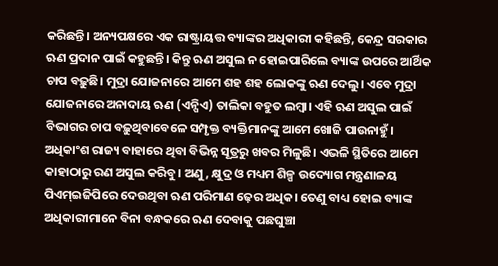କରିଛନ୍ତି। ଅନ୍ୟପକ୍ଷରେ ଏକ ରାଷ୍ଟ୍ରାୟତ୍ତ ବ୍ୟାଙ୍କର ଅଧିକାରୀ କହିଛନ୍ତି, କେନ୍ଦ୍ର ସରକାର ଋଣ ପ୍ରଦାନ ପାଇଁ କହୁଛନ୍ତି। କିନ୍ତୁ ଋଣ ଅସୁଲ ନ ହୋଇପାରିଲେ ବ୍ୟାଙ୍କ ଉପରେ ଆର୍ଥିକ ଚାପ ବଢ଼ୁଛି। ମୁଦ୍ରା ଯୋଜନାରେ ଆମେ ଶହ ଶହ ଲୋକଙ୍କୁ ଋଣ ଦେଲୁ। ଏବେ ମୁଦ୍ରା ଯୋଜନାରେ ଅନାଦାୟ ଋଣ (ଏନ୍ପିଏ) ତାଲିକା ବହୁତ ଲମ୍ବା। ଏହି ଋଣ ଅସୁଲ ପାଇଁ ବିଭାଗର ଚାପ ବଢ଼ୁଥିବାବେଳେ ସମ୍ପୃକ୍ତ ବ୍ୟକ୍ତିମାନଙ୍କୁ ଆମେ ଖୋଜି ପାଉନାହୁଁ। ଅଧିକାଂଶ ରାଜ୍ୟ ବାହାରେ ଥିବା ବିଭିନ୍ନ ସୂତ୍ରରୁ ଖବର ମିଳୁଛି। ଏଭଳି ସ୍ଥିତିରେ ଆମେ କାହାଠାରୁ ରଣ ଅସୁଲ କରିବୁ। ଅଣୁ, କ୍ଷୁଦ୍ର ଓ ମଧ୍ୟମ ଶିଳ୍ପ ଉଦ୍ୟୋଗ ମନ୍ତ୍ରଣାଳୟ ପିଏମ୍ଇଜିପିରେ ଦେଉଥିବା ଋଣ ପରିମାଣ ଢ଼େର ଅଧିକ। ତେଣୁ ବାଧ୍ୟ ହୋଇ ବ୍ୟାଙ୍କ ଅଧିକାରୀମାନେ ବିନା ବନ୍ଧକରେ ଋଣ ଦେବାକୁ ପଛଘୁଞ୍ଚା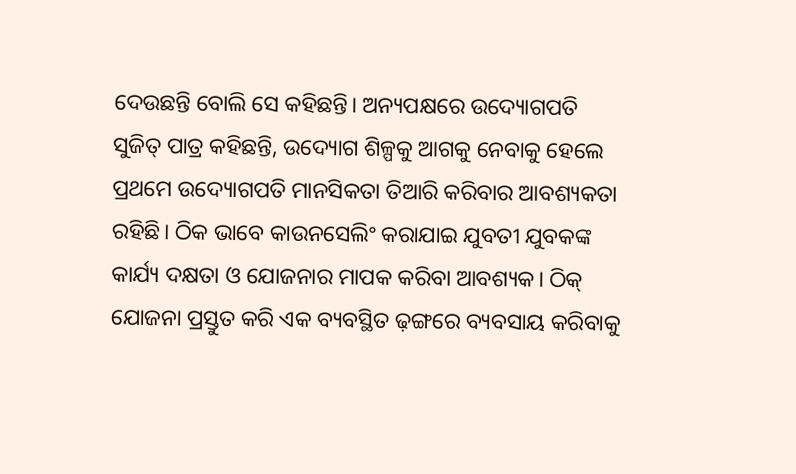ଦେଉଛନ୍ତି ବୋଲି ସେ କହିଛନ୍ତି। ଅନ୍ୟପକ୍ଷରେ ଉଦ୍ୟୋଗପତି ସୁଜିତ୍ ପାତ୍ର କହିଛନ୍ତି, ଉଦ୍ୟୋଗ ଶିଳ୍ପକୁ ଆଗକୁ ନେବାକୁ ହେଲେ ପ୍ରଥମେ ଉଦ୍ୟୋଗପତି ମାନସିକତା ତିଆରି କରିବାର ଆବଶ୍ୟକତା ରହିଛି। ଠିକ ଭାବେ କାଉନସେଲିଂ କରାଯାଇ ଯୁବତୀ ଯୁବକଙ୍କ କାର୍ଯ୍ୟ ଦକ୍ଷତା ଓ ଯୋଜନାର ମାପକ କରିବା ଆବଶ୍ୟକ। ଠିକ୍ ଯୋଜନା ପ୍ରସ୍ତୁତ କରି ଏକ ବ୍ୟବସ୍ଥିତ ଢ଼ଙ୍ଗରେ ବ୍ୟବସାୟ କରିବାକୁ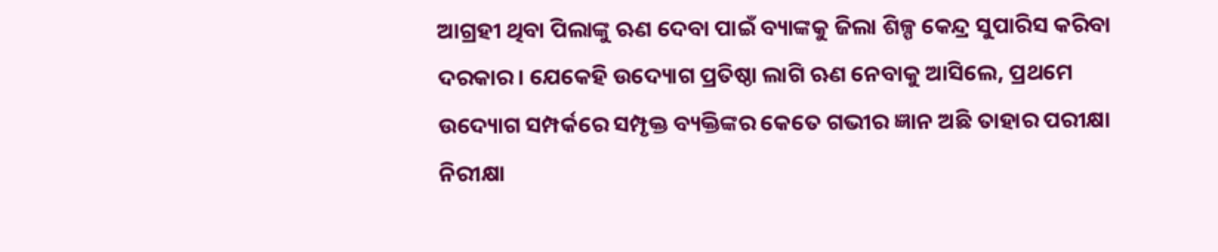ଆଗ୍ରହୀ ଥିବା ପିଲାଙ୍କୁ ଋଣ ଦେବା ପାଇଁ ବ୍ୟାଙ୍କକୁ ଜିଲା ଶିଳ୍ପ କେନ୍ଦ୍ର ସୁପାରିସ କରିବା ଦରକାର। ଯେକେହି ଉଦ୍ୟୋଗ ପ୍ରତିଷ୍ଠା ଲାଗି ଋଣ ନେବାକୁ ଆସିଲେ, ପ୍ରଥମେ ଉଦ୍ୟୋଗ ସମ୍ପର୍କରେ ସମ୍ପୃକ୍ତ ବ୍ୟକ୍ତିଙ୍କର କେତେ ଗଭୀର ଜ୍ଞାନ ଅଛି ତାହାର ପରୀକ୍ଷା ନିରୀକ୍ଷା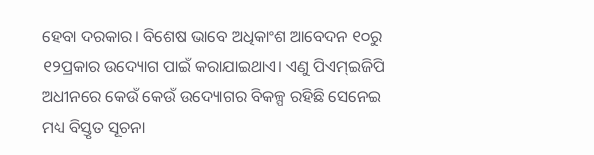ହେବା ଦରକାର। ବିଶେଷ ଭାବେ ଅଧିକାଂଶ ଆବେଦନ ୧୦ରୁ ୧୨ପ୍ରକାର ଉଦ୍ୟୋଗ ପାଇଁ କରାଯାଇଥାଏ। ଏଣୁ ପିଏମ୍ଇଜିପି ଅଧୀନରେ କେଉଁ କେଉଁ ଉଦ୍ୟୋଗର ବିକଳ୍ପ ରହିଛି ସେନେଇ ମଧ୍ୟ ବିସ୍ତୃତ ସୂଚନା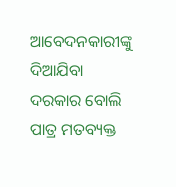ଆବେଦନକାରୀଙ୍କୁ ଦିଆଯିବା ଦରକାର ବୋଲି ପାତ୍ର ମତବ୍ୟକ୍ତ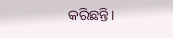କରିଛନ୍ତି।